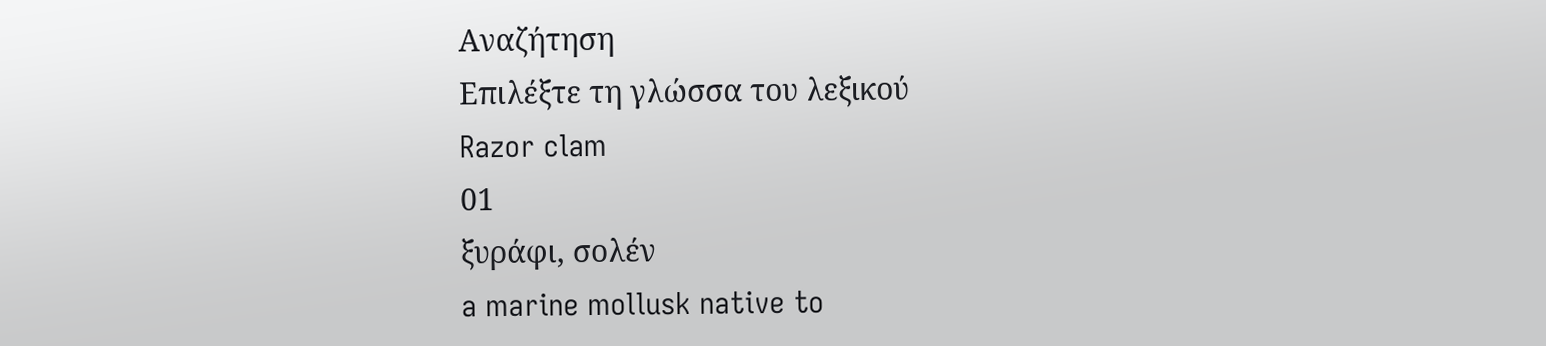Αναζήτηση
Επιλέξτε τη γλώσσα του λεξικού
Razor clam
01
ξυράφι, σολέν
a marine mollusk native to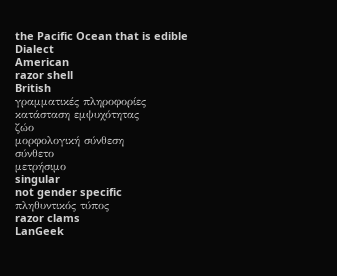the Pacific Ocean that is edible
Dialect
American
razor shell
British
γραμματικές πληροφορίες
κατάσταση εμψυχότητας
ζώο
μορφολογική σύνθεση
σύνθετο
μετρήσιμο
singular
not gender specific
πληθυντικός τύπος
razor clams
LanGeek